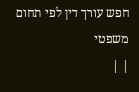חפש עורך דין לפי תחום משפטי
| |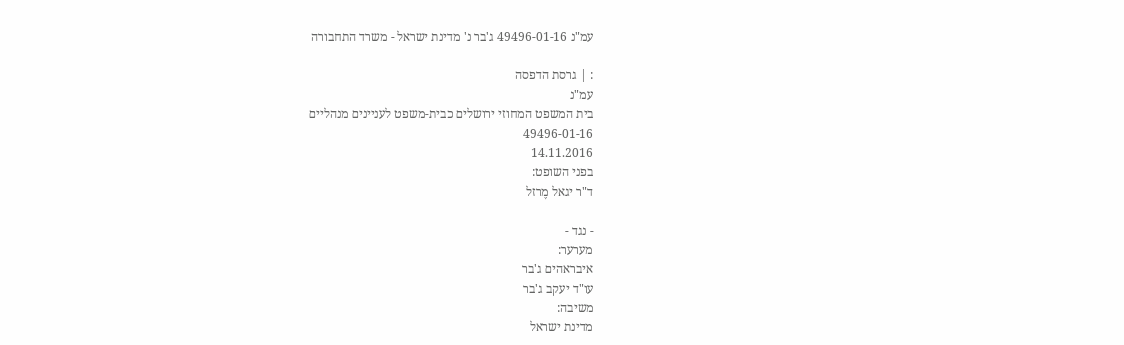עמ"נ 49496-01-16 ג'בר נ' מדינת ישראל - משרד התחבורה

: | גרסת הדפסה
עמ"נ
בית המשפט המחוזי ירושלים כבית-משפט לעניינים מנהליים
49496-01-16
14.11.2016
בפני השופט:
ד"ר יגאל מֶרזל

- נגד -
מערער:
איבראהים ג'בר
עו"ד יעקב ג'בר
משיבה:
מדינת ישראל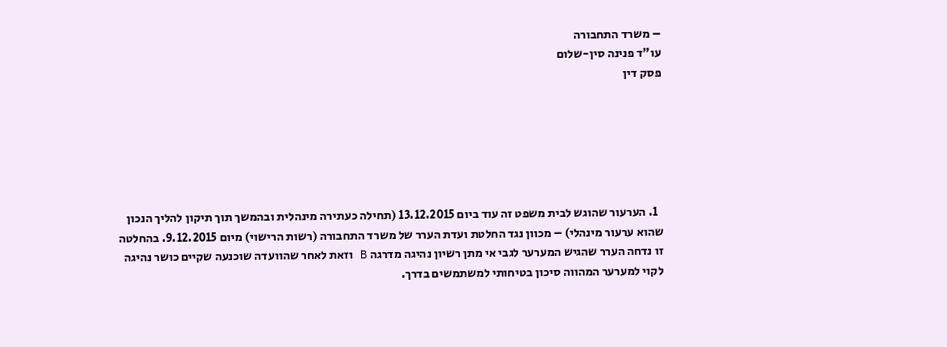– משרד התחבורה
עו"ד פנינה סין-שלום
פסק דין






  1. הערעור שהוגש לבית משפט זה עוד ביום 13.12.2015 (תחילה כעתירה מינהלית ובהמשך תוך תיקון להליך הנכון שהוא ערעור מינהלי) – מכוון נגד החלטת ועדת הערר של משרד התחבורה (רשות הרישוי) מיום 9.12.2015. בהחלטה זו נדחה הערר שהגיש המערער לגבי אי מתן רשיון נהיגה מדרגה B וזאת לאחר שהוועדה שוכנעה שקיים כושר נהיגה לקוי למערער המהווה סיכון בטיחותי למשתמשים בדרך.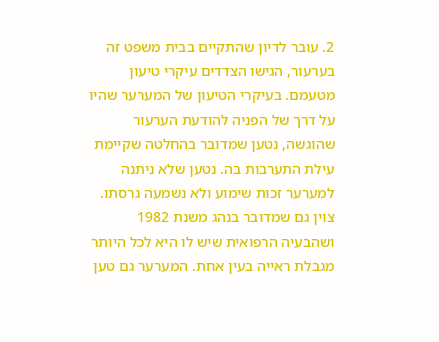2. עובר לדיון שהתקיים בבית משפט זה בערעור, הגישו הצדדים עיקרי טיעון מטעמם. בעיקרי הטיעון של המערער שהיו על דרך של הפניה להודעת הערעור שהוגשה, נטען שמדובר בהחלטה שקיימת עילת התערבות בה. נטען שלא ניתנה למערער זכות שימוע ולא נשמעה גרסתו. צוין גם שמדובר בנהג משנת 1982 ושהבעיה הרפואית שיש לו היא לכל היותר מגבלת ראייה בעין אחת. המערער גם טען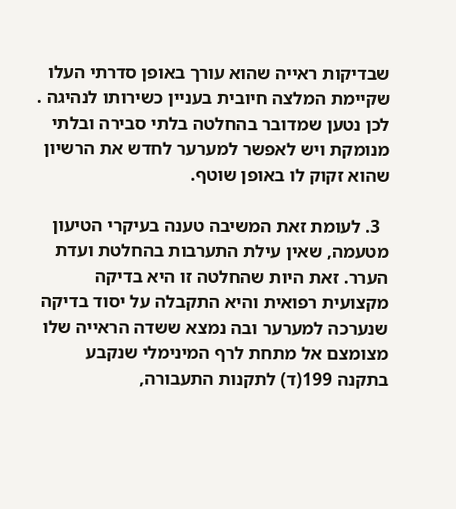שבדיקות ראייה שהוא עורך באופן סדרתי העלו שקיימת המלצה חיובית בעניין כשירותו לנהיגה . לכן נטען שמדובר בהחלטה בלתי סבירה ובלתי מנומקת ויש לאפשר למערער לחדש את הרשיון שהוא זקוק לו באופן שוטף.

  3. לעומת זאת המשיבה טענה בעיקרי הטיעון מטעמה, שאין עילת התערבות בהחלטת ועדת הערר. זאת היות שהחלטה זו היא בדיקה מקצועית רפואית והיא התקבלה על יסוד בדיקה שנערכה למערער ובה נמצא ששדה הראייה שלו מצומצם אל מתחת לרף המינימלי שנקבע בתקנה 199(ד) לתקנות התעבורה,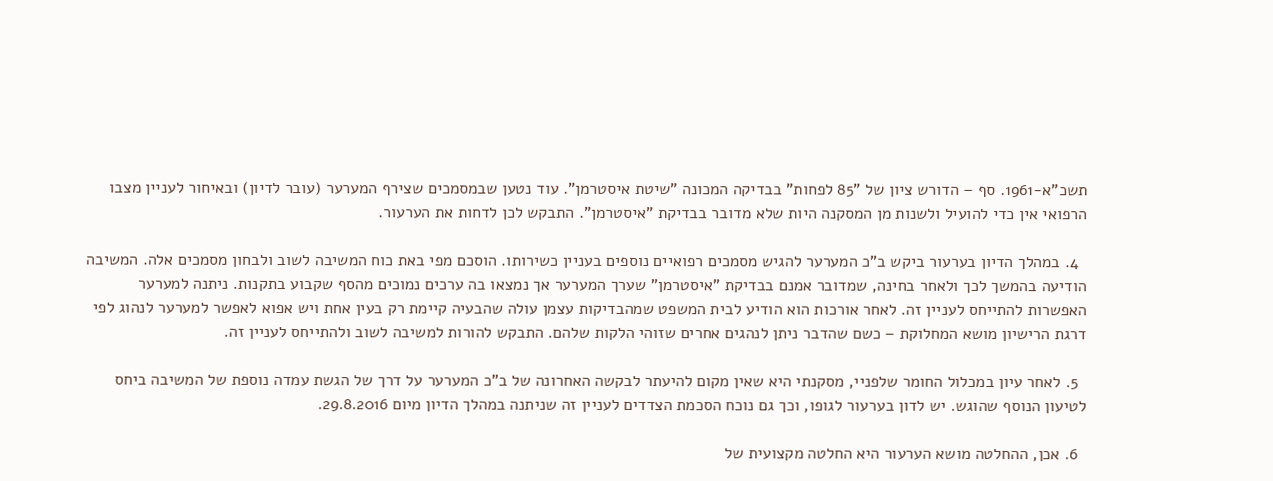תשכ"א-1961. סף – הדורש ציון של "85 לפחות" בבדיקה המכונה "שיטת איסטרמן". עוד נטען שבמסמכים שצירף המערער (עובר לדיון) ובאיחור לעניין מצבו הרפואי אין כדי להועיל ולשנות מן המסקנה היות שלא מדובר בבדיקת "איסטרמן". התבקש לכן לדחות את הערעור.

  4. במהלך הדיון בערעור ביקש ב"כ המערער להגיש מסמכים רפואיים נוספים בעניין כשירותו. הוסכם מפי באת כוח המשיבה לשוב ולבחון מסמכים אלה. המשיבה הודיעה בהמשך לכך ולאחר בחינה, שמדובר אמנם בבדיקת "איסטרמן" שערך המערער אך נמצאו בה ערכים נמוכים מהסף שקבוע בתקנות. ניתנה למערער האפשרות להתייחס לעניין זה. לאחר אורכות הוא הודיע לבית המשפט שמהבדיקות עצמן עולה שהבעיה קיימת רק בעין אחת ויש אפוא לאפשר למערער לנהוג לפי דרגת הרישיון מושא המחלוקת – כשם שהדבר ניתן לנהגים אחרים שזוהי הלקות שלהם. התבקש להורות למשיבה לשוב ולהתייחס לעניין זה.

  5. לאחר עיון במכלול החומר שלפניי, מסקנתי היא שאין מקום להיעתר לבקשה האחרונה של ב"כ המערער על דרך של הגשת עמדה נוספת של המשיבה ביחס לטיעון הנוסף שהוגש. יש לדון בערעור לגופו, וכך גם נוכח הסכמת הצדדים לעניין זה שניתנה במהלך הדיון מיום 29.8.2016.

  6. אכן, ההחלטה מושא הערעור היא החלטה מקצועית של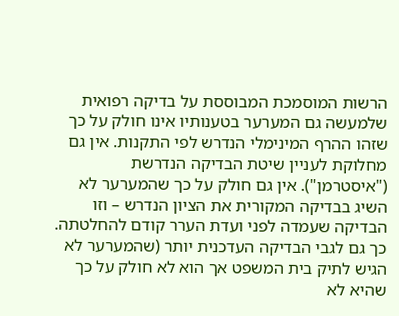הרשות המוסמכת המבוססת על בדיקה רפואית שלמעשה גם המערער בטענותיו אינו חולק על כך שזהו ההרף המינימלי הנדרש לפי התקנות. אין גם מחלוקת לעניין שיטת הבדיקה הנדרשת ("איסטרמן"). אין גם חולק על כך שהמערער לא השיג בבדיקה המקורית את הציון הנדרש – וזו הבדיקה שעמדה לפני ועדת הערר קודם להחלטתה. כך גם לגבי הבדיקה העדכנית יותר (שהמערער לא הגיש לתיק בית המשפט אך הוא לא חולק על כך שהיא לא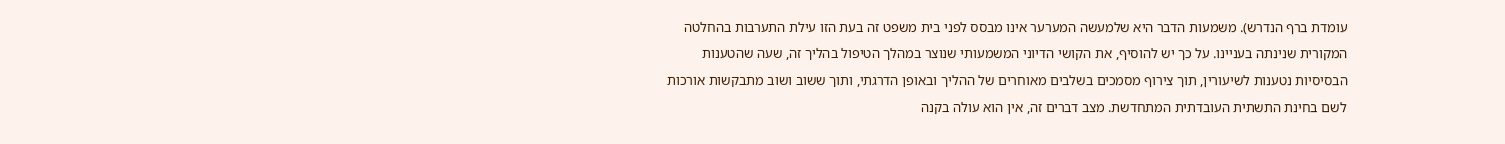עומדת ברף הנדרש). משמעות הדבר היא שלמעשה המערער אינו מבסס לפני בית משפט זה בעת הזו עילת התערבות בהחלטה המקורית שנינתה בעניינו. על כך יש להוסיף, את הקושי הדיוני המשמעותי שנוצר במהלך הטיפול בהליך זה, שעה שהטענות הבסיסיות נטענות לשיעורין, תוך צירוף מסמכים בשלבים מאוחרים של ההליך ובאופן הדרגתי, ותוך ששוב ושוב מתבקשות אורכות לשם בחינת התשתית העובדתית המתחדשת. מצב דברים זה, אין הוא עולה בקנה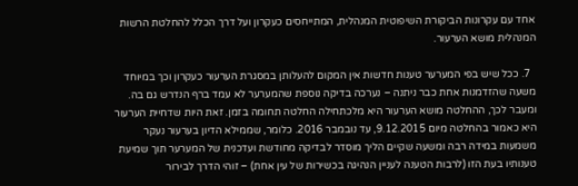אחד עם עקרונות הביקורת השיפוטית המנהלית, המתייחסים כעקרון ועל דרך הכלל להחלטת הרשות המנהלית מושא הערעור.

  7. ככל שיש בפי המערער טענות חדשות אין המקום להעלותן במסגרת הערעור כעקרון וכך במיוחד משעה שהזדמנות אחת כבר ניתנה – נערכה בדיקה נוספת שהמערער לא עמד ברף הנדרש גם בה. ומעבר לכך, ההחלטה מושא הערעור היא מלכתחילה החלטה תחומה בזמן. זאת היות שדחיית הערעור היא כאמור בהחלטה מיום 9.12.2015, עד נובמבר 2016. כלומר, שממילא הדיון בערעור נעקר משמעות במידה רבה ומשעה שקיים הליך מוסדר לבדיקה מחודשת ועדכנית של המערער תוך שמיעת טענותיו בעת הזו (לרבות הטענה לעניין הנהיגה בכשירות של עין אחת) – זוהי הדרך לבירור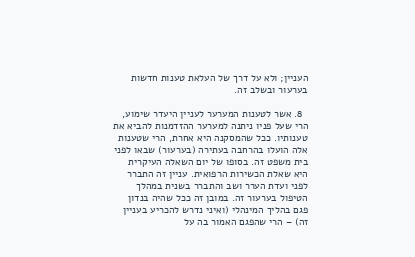העניין; ולא על דרך של העלאת טענות חדשות בערעור ובשלב זה.

  8. אשר לטענות המערער לעניין היעדר שימוע, הרי שעל פניו ניתנה למערער ההזדמנות להביא את טענותיו. ככל שהמסקנה היא אחרת, הרי שטענות אלה הועלו בהרחבה בעתירה (בערעור) שבאו לפני בית משפט זה. בסופו של יום השאלה העיקרית היא שאלת הכשירות הרפואית. עניין זה התברר לפני ועדת הערר ושב והתברר בשנית במהלך הטיפול בערעור זה. במובן זה ככל שהיה בנדון פגם בהליך המינהלי (ואיני נדרש להכריע בעניין זה) – הרי שהפגם האמור בה על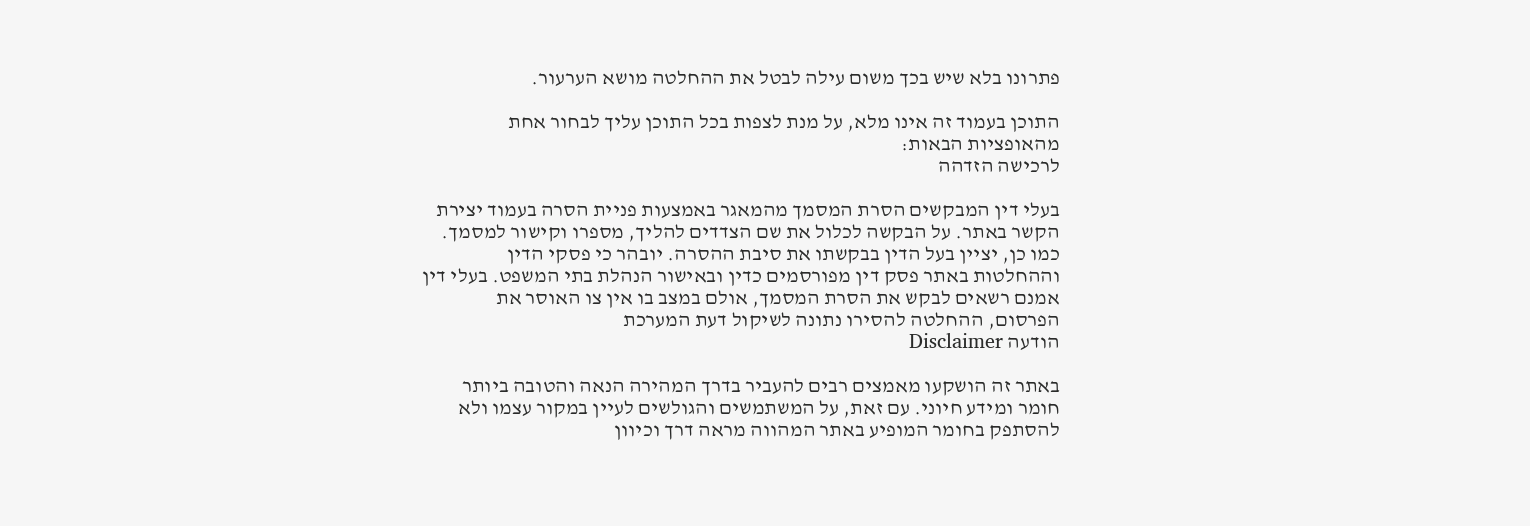פתרונו בלא שיש בכך משום עילה לבטל את ההחלטה מושא הערעור.

התוכן בעמוד זה אינו מלא, על מנת לצפות בכל התוכן עליך לבחור אחת מהאופציות הבאות:
לרכישה הזדהה

בעלי דין המבקשים הסרת המסמך מהמאגר באמצעות פניית הסרה בעמוד יצירת הקשר באתר. על הבקשה לכלול את שם הצדדים להליך, מספרו וקישור למסמך. כמו כן, יציין בעל הדין בבקשתו את סיבת ההסרה. יובהר כי פסקי הדין וההחלטות באתר פסק דין מפורסמים כדין ובאישור הנהלת בתי המשפט. בעלי דין אמנם רשאים לבקש את הסרת המסמך, אולם במצב בו אין צו האוסר את הפרסום, ההחלטה להסירו נתונה לשיקול דעת המערכת
הודעה Disclaimer

באתר זה הושקעו מאמצים רבים להעביר בדרך המהירה הנאה והטובה ביותר חומר ומידע חיוני. עם זאת, על המשתמשים והגולשים לעיין במקור עצמו ולא להסתפק בחומר המופיע באתר המהווה מראה דרך וכיוון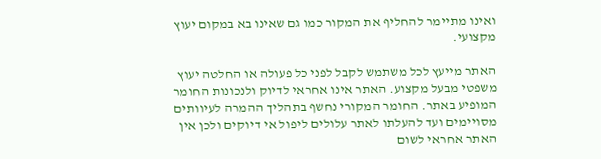ואינו מתיימר להחליף את המקור כמו גם שאינו בא במקום יעוץ מקצועי.

האתר מייעץ לכל משתמש לקבל לפני כל פעולה או החלטה יעוץ משפטי מבעל מקצוע. האתר אינו אחראי לדיוק ולנכונות החומר המופיע באתר. החומר המקורי נחשף בתהליך ההמרה לעיוותים מסויימים ועד להעלתו לאתר עלולים ליפול אי דיוקים ולכן אין האתר אחראי לשום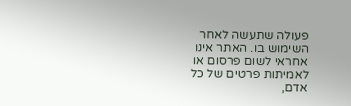פעולה שתעשה לאחר השימוש בו. האתר אינו אחראי לשום פרסום או לאמיתות פרטים של כל אדם,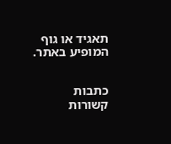תאגיד או גוף המופיע באתר.


כתבות קשורות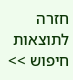חזרה לתוצאות חיפוש >>